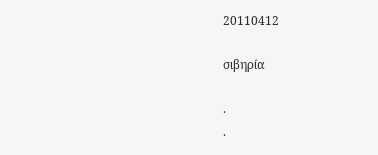20110412

σιβηρία

.
.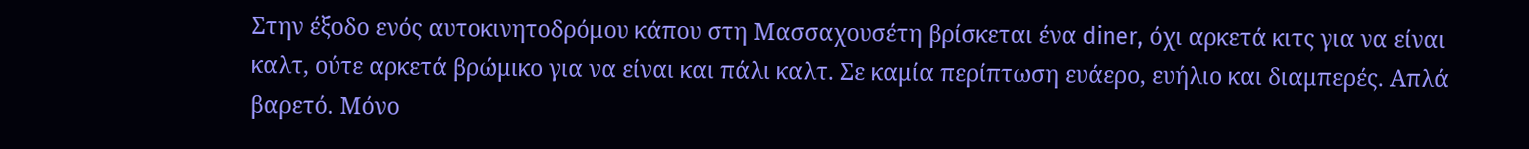Στην έξοδο ενός αυτοκινητοδρόμου κάπου στη Μασσαχουσέτη βρίσκεται ένα diner, όχι αρκετά κιτς για να είναι καλτ, ούτε αρκετά βρώμικο για να είναι και πάλι καλτ. Σε καμία περίπτωση ευάερο, ευήλιο και διαμπερές. Απλά βαρετό. Μόνο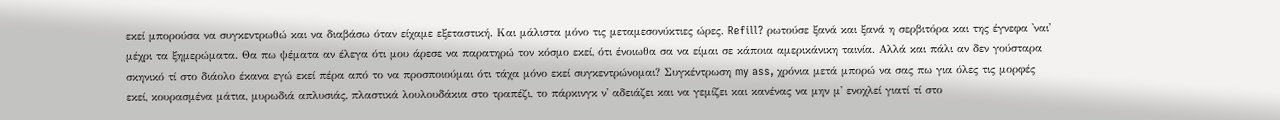εκεί μπορούσα να συγκεντρωθώ και να διαβάσω όταν είχαμε εξεταστική. Και μάλιστα μόνο τις μεταμεσονύκτιες ώρες. Refill? ρωτούσε ξανά και ξανά η σερβιτόρα και της έγνεφα 'ναι' μέχρι τα ξημερώματα. Θα πω ψέματα αν έλεγα ότι μου άρεσε να παρατηρώ τον κόσμο εκεί, ότι ένοιωθα σα να είμαι σε κάποια αμερικάνικη ταινία. Αλλά και πάλι αν δεν γούσταρα σκηνικό τί στο διάολο έκανα εγώ εκεί πέρα από το να προσποιούμαι ότι τάχα μόνο εκεί συγκεντρώνομαι? Συγκέντρωση my ass, χρόνια μετά μπορώ να σας πω για όλες τις μορφές εκεί, κουρασμένα μάτια, μυρωδιά απλυσιάς, πλαστικά λουλουδάκια στο τραπέζι, το πάρκινγκ ν' αδειάζει και να γεμίζει και κανένας να μην μ' ενοχλεί γιατί τί στο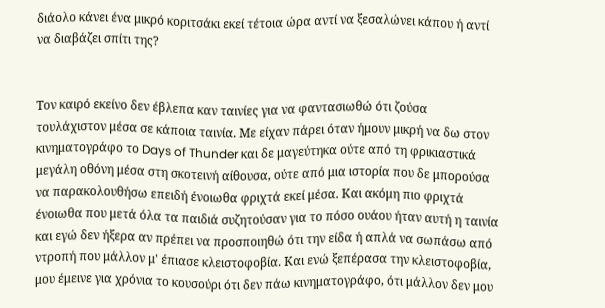διάολο κάνει ένα μικρό κοριτσάκι εκεί τέτοια ώρα αντί να ξεσαλώνει κάπου ή αντί να διαβάζει σπίτι της?


Τον καιρό εκείνο δεν έβλεπα καν ταινίες για να φαντασιωθώ ότι ζούσα τουλάχιστον μέσα σε κάποια ταινία. Με είχαν πάρει όταν ήμουν μικρή να δω στον κινηματογράφο το Days of Thunder και δε μαγεύτηκα ούτε από τη φρικιαστικά μεγάλη οθόνη μέσα στη σκοτεινή αίθουσα, ούτε από μια ιστορία που δε μπορούσα να παρακολουθήσω επειδή ένοιωθα φριχτά εκεί μέσα. Και ακόμη πιο φριχτά ένοιωθα που μετά όλα τα παιδιά συζητούσαν για το πόσο ουάου ήταν αυτή η ταινία και εγώ δεν ήξερα αν πρέπει να προσποιηθώ ότι την είδα ή απλά να σωπάσω από ντροπή που μάλλον μ' έπιασε κλειστοφοβία. Και ενώ ξεπέρασα την κλειστοφοβία, μου έμεινε για χρόνια το κουσούρι ότι δεν πάω κινηματογράφο, ότι μάλλον δεν μου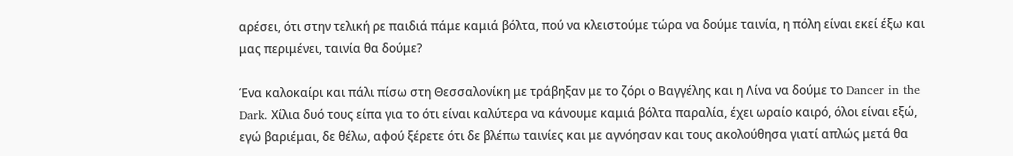αρέσει, ότι στην τελική ρε παιδιά πάμε καμιά βόλτα, πού να κλειστούμε τώρα να δούμε ταινία, η πόλη είναι εκεί έξω και μας περιμένει, ταινία θα δούμε?

Ένα καλοκαίρι και πάλι πίσω στη Θεσσαλονίκη με τράβηξαν με το ζόρι ο Βαγγέλης και η Λίνα να δούμε το Dancer in the Dark. Χίλια δυό τους είπα για το ότι είναι καλύτερα να κάνουμε καμιά βόλτα παραλία, έχει ωραίο καιρό, όλοι είναι εξώ, εγώ βαριέμαι, δε θέλω, αφού ξέρετε ότι δε βλέπω ταινίες και με αγνόησαν και τους ακολούθησα γιατί απλώς μετά θα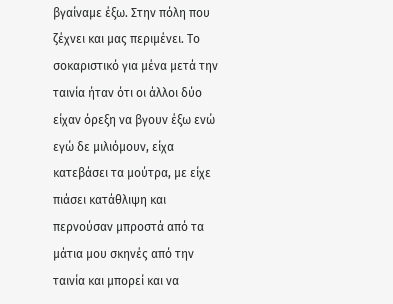βγαίναμε έξω. Στην πόλη που ζέχνει και μας περιμένει. Το σοκαριστικό για μένα μετά την ταινία ήταν ότι οι άλλοι δύο είχαν όρεξη να βγουν έξω ενώ εγώ δε μιλιόμουν, είχα κατεβάσει τα μούτρα, με είχε πιάσει κατάθλιψη και περνούσαν μπροστά από τα μάτια μου σκηνές από την ταινία και μπορεί και να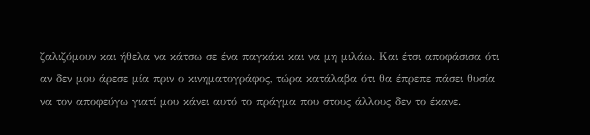ζαλιζόμουν και ήθελα να κάτσω σε ένα παγκάκι και να μη μιλάω. Και έτσι αποφάσισα ότι αν δεν μου άρεσε μία πριν ο κινηματογράφος, τώρα κατάλαβα ότι θα έπρεπε πάσει θυσία να τον αποφεύγω γιατί μου κάνει αυτό το πράγμα που στους άλλους δεν το έκανε.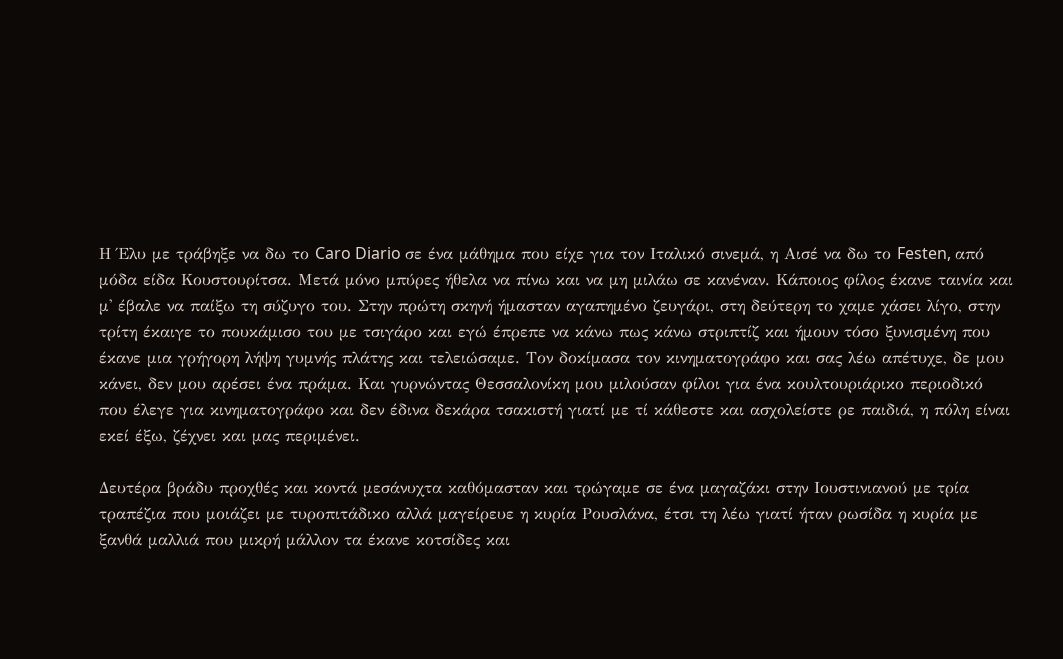Η Έλυ με τράβηξε να δω το Caro Diario σε ένα μάθημα που είχε για τον Ιταλικό σινεμά, η Αισέ να δω το Festen, από μόδα είδα Κουστουρίτσα. Μετά μόνο μπύρες ήθελα να πίνω και να μη μιλάω σε κανέναν. Κάποιος φίλος έκανε ταινία και μ' έβαλε να παίξω τη σύζυγο του. Στην πρώτη σκηνή ήμασταν αγαπημένο ζευγάρι, στη δεύτερη το χαμε χάσει λίγο, στην τρίτη έκαιγε το πουκάμισο του με τσιγάρο και εγώ έπρεπε να κάνω πως κάνω στριπτίζ και ήμουν τόσο ξυνισμένη που έκανε μια γρήγορη λήψη γυμνής πλάτης και τελειώσαμε. Τον δοκίμασα τον κινηματογράφο και σας λέω απέτυχε, δε μου κάνει, δεν μου αρέσει ένα πράμα. Και γυρνώντας Θεσσαλονίκη μου μιλούσαν φίλοι για ένα κουλτουριάρικο περιοδικό που έλεγε για κινηματογράφο και δεν έδινα δεκάρα τσακιστή γιατί με τί κάθεστε και ασχολείστε ρε παιδιά, η πόλη είναι εκεί έξω, ζέχνει και μας περιμένει.

Δευτέρα βράδυ προχθές και κοντά μεσάνυχτα καθόμασταν και τρώγαμε σε ένα μαγαζάκι στην Ιουστινιανού με τρία τραπέζια που μοιάζει με τυροπιτάδικο αλλά μαγείρευε η κυρία Ρουσλάνα, έτσι τη λέω γιατί ήταν ρωσίδα η κυρία με ξανθά μαλλιά που μικρή μάλλον τα έκανε κοτσίδες και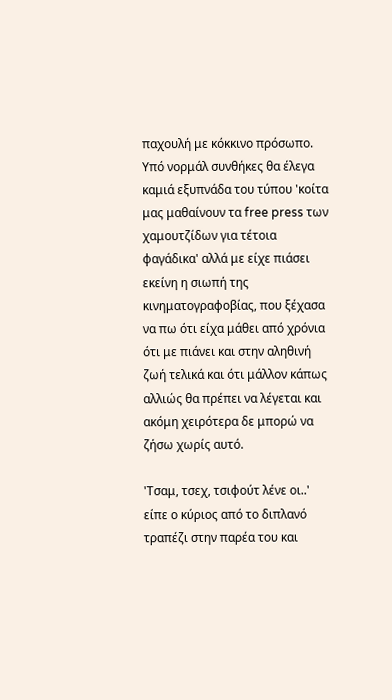παχουλή με κόκκινο πρόσωπο. Υπό νορμάλ συνθήκες θα έλεγα καμιά εξυπνάδα του τύπου 'κοίτα μας μαθαίνουν τα free press των χαμουτζίδων για τέτοια φαγάδικα' αλλά με είχε πιάσει εκείνη η σιωπή της κινηματογραφοβίας, που ξέχασα να πω ότι είχα μάθει από χρόνια ότι με πιάνει και στην αληθινή ζωή τελικά και ότι μάλλον κάπως αλλιώς θα πρέπει να λέγεται και ακόμη χειρότερα δε μπορώ να ζήσω χωρίς αυτό.

'Τσαμ, τσεχ, τσιφούτ λένε οι..' είπε ο κύριος από το διπλανό τραπέζι στην παρέα του και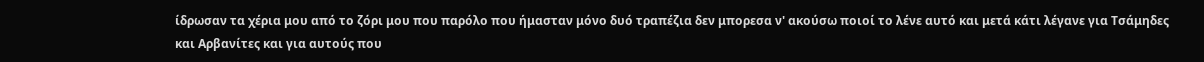ίδρωσαν τα χέρια μου από το ζόρι μου που παρόλο που ήμασταν μόνο δυό τραπέζια δεν μπορεσα ν' ακούσω ποιοί το λένε αυτό και μετά κάτι λέγανε για Τσάμηδες και Αρβανίτες και για αυτούς που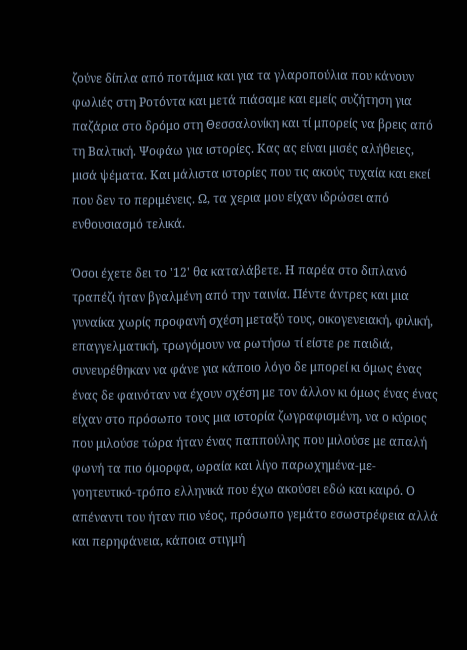ζούνε δίπλα από ποτάμια και για τα γλαροπούλια που κάνουν φωλιές στη Ροτόντα και μετά πιάσαμε και εμείς συζήτηση για παζάρια στο δρόμο στη Θεσσαλονίκη και τί μπορείς να βρεις από τη Βαλτική. Ψοφάω για ιστορίες. Κας ας είναι μισές αλήθειες, μισά ψέματα. Και μάλιστα ιστορίες που τις ακούς τυχαία και εκεί που δεν το περιμένεις. Ω, τα χερια μου είχαν ιδρώσει από ενθουσιασμό τελικά.

Όσοι έχετε δει το '12' θα καταλάβετε. Η παρέα στο διπλανό τραπέζι ήταν βγαλμένη από την ταινία. Πέντε άντρες και μια γυναίκα χωρίς προφανή σχέση μεταξύ τους, οικογενειακή, φιλική, επαγγελματική, τρωγόμουν να ρωτήσω τί είστε ρε παιδιά, συνευρέθηκαν να φάνε για κάποιο λόγο δε μπορεί κι όμως ένας ένας δε φαινόταν να έχουν σχέση με τον άλλον κι όμως ένας ένας είχαν στο πρόσωπο τους μια ιστορία ζωγραφισμένη, να ο κύριος που μιλούσε τώρα ήταν ένας παππούλης που μιλούσε με απαλή φωνή τα πιο όμορφα, ωραία και λίγο παρωχημένα-με-γοητευτικό-τρόπο ελληνικά που έχω ακούσει εδώ και καιρό. Ο απέναντι του ήταν πιο νέος, πρόσωπο γεμάτο εσωστρέφεια αλλά και περηφάνεια, κάποια στιγμή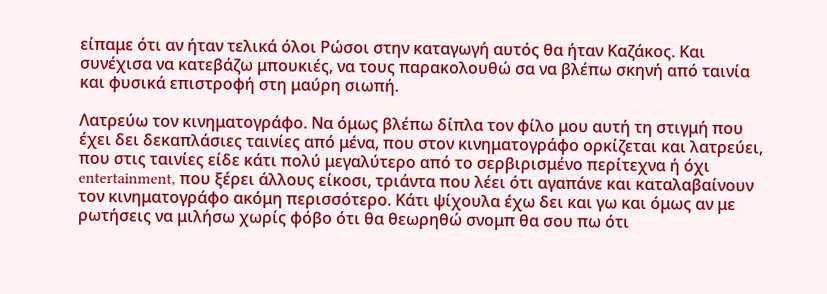είπαμε ότι αν ήταν τελικά όλοι Ρώσοι στην καταγωγή αυτός θα ήταν Καζάκος. Και συνέχισα να κατεβάζω μπουκιές, να τους παρακολουθώ σα να βλέπω σκηνή από ταινία και φυσικά επιστροφή στη μαύρη σιωπή.

Λατρεύω τον κινηματογράφο. Να όμως βλέπω δίπλα τον φίλο μου αυτή τη στιγμή που έχει δει δεκαπλάσιες ταινίες από μένα, που στον κινηματογράφο ορκίζεται και λατρεύει, που στις ταινίες είδε κάτι πολύ μεγαλύτερο από το σερβιρισμένο περίτεχνα ή όχι entertainment, που ξέρει άλλους είκοσι, τριάντα που λέει ότι αγαπάνε και καταλαβαίνουν τον κινηματογράφο ακόμη περισσότερο. Κάτι ψίχουλα έχω δει και γω και όμως αν με ρωτήσεις να μιλήσω χωρίς φόβο ότι θα θεωρηθώ σνομπ θα σου πω ότι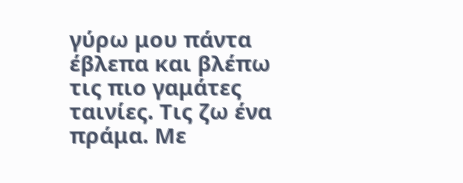γύρω μου πάντα έβλεπα και βλέπω τις πιο γαμάτες ταινίες. Τις ζω ένα πράμα. Με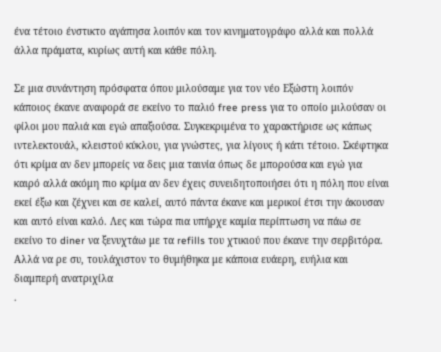ένα τέτοιο ένστικτο αγάπησα λοιπόν και τον κινηματογράφο αλλά και πολλά άλλα πράματα, κυρίως αυτή και κάθε πόλη.

Σε μια συνάντηση πρόσφατα όπου μιλούσαμε για τον νέο Εξώστη λοιπόν κάποιος έκανε αναφορά σε εκείνο το παλιό free press για το οποίο μιλούσαν οι φίλοι μου παλιά και εγώ απαξιούσα. Συγκεκριμένα το χαρακτήρισε ως κάπως ιντελεκτουάλ, κλειστού κύκλου, για γνώστες, για λίγους ή κάτι τέτοιο. Σκέφτηκα ότι κρίμα αν δεν μπορείς να δεις μια ταινία όπως δε μπορούσα και εγώ για καιρό αλλά ακόμη πιο κρίμα αν δεν έχεις συνειδητοποιήσει ότι η πόλη που είναι εκεί έξω και ζέχνει και σε καλεί, αυτό πάντα έκανε και μερικοί έτσι την άκουσαν και αυτό είναι καλό. Λες και τώρα πια υπήρχε καμία περίπτωση να πάω σε εκείνο το diner να ξενυχτάω με τα refills του χτικιού που έκανε την σερβιτόρα. Αλλά να ρε συ, τουλάχιστον το θυμήθηκα με κάποια ευάερη, ευήλια και διαμπερή ανατριχίλα
.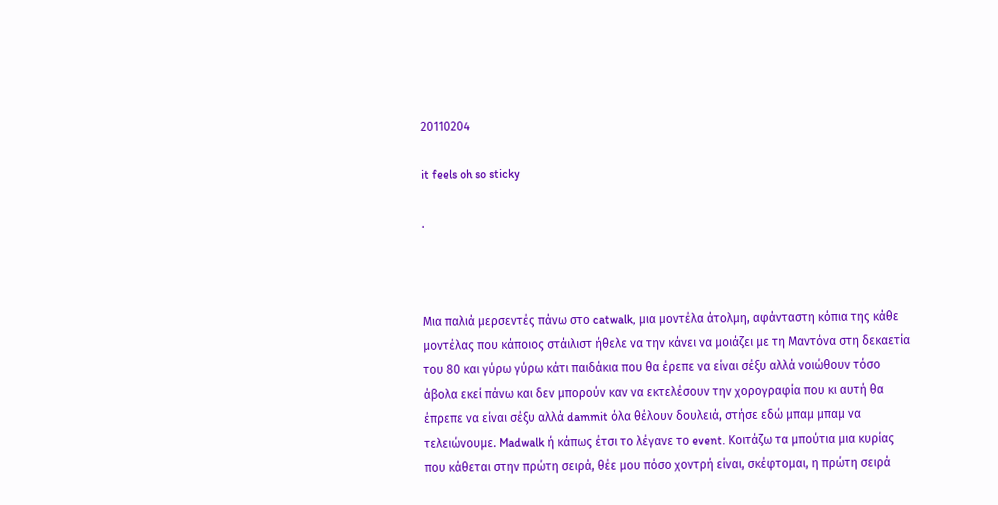20110204

it feels oh so sticky

.



Μια παλιά μερσεντές πάνω στο catwalk, μια μοντέλα άτολμη, αφάνταστη κόπια της κάθε μοντέλας που κάποιος στάιλιστ ήθελε να την κάνει να μοιάζει με τη Μαντόνα στη δεκαετία του 80 και γύρω γύρω κάτι παιδάκια που θα έρεπε να είναι σέξυ αλλά νοιώθουν τόσο άβολα εκεί πάνω και δεν μπορούν καν να εκτελέσουν την χορογραφία που κι αυτή θα έπρεπε να είναι σέξυ αλλά dammit όλα θέλουν δουλειά, στήσε εδώ μπαμ μπαμ να τελειώνουμε. Madwalk ή κάπως έτσι το λέγανε το event. Κοιτάζω τα μπούτια μια κυρίας που κάθεται στην πρώτη σειρά, θέε μου πόσο χοντρή είναι, σκέφτομαι, η πρώτη σειρά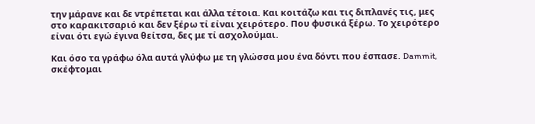την μάρανε και δε ντρέπεται και άλλα τέτοια. Και κοιτάζω και τις διπλανές τις, μες στο καρακιτσαριό και δεν ξέρω τί είναι χειρότερο. Που φυσικά ξέρω. Το χειρότερο είναι ότι εγώ έγινα θείτσα, δες με τί ασχολούμαι.

Και όσο τα γράφω όλα αυτά γλύφω με τη γλώσσα μου ένα δόντι που έσπασε. Dammit, σκέφτομαι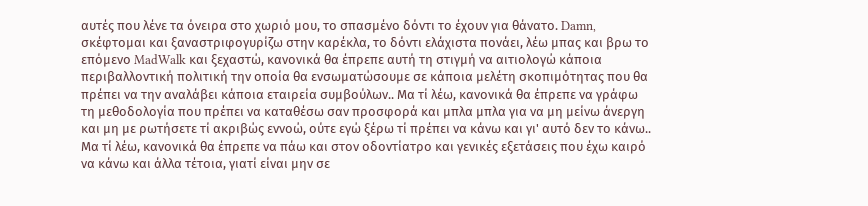αυτές που λένε τα όνειρα στο χωριό μου, το σπασμένο δόντι το έχουν για θάνατο. Damn, σκέφτομαι και ξαναστριφογυρίζω στην καρέκλα, το δόντι ελάχιστα πονάει, λέω μπας και βρω το επόμενο MadWalk και ξεχαστώ, κανονικά θα έπρεπε αυτή τη στιγμή να αιτιολογώ κάποια περιβαλλοντική πολιτική την οποία θα ενσωματώσουμε σε κάποια μελέτη σκοπιμότητας που θα πρέπει να την αναλάβει κάποια εταιρεία συμβούλων.. Μα τί λέω, κανονικά θα έπρεπε να γράφω τη μεθοδολογία που πρέπει να καταθέσω σαν προσφορά και μπλα μπλα για να μη μείνω άνεργη και μη με ρωτήσετε τί ακριβώς εννοώ, ούτε εγώ ξέρω τί πρέπει να κάνω και γι' αυτό δεν το κάνω.. Μα τί λέω, κανονικά θα έπρεπε να πάω και στον οδοντίατρο και γενικές εξετάσεις που έχω καιρό να κάνω και άλλα τέτοια, γιατί είναι μην σε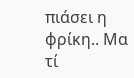πιάσει η φρίκη.. Μα τί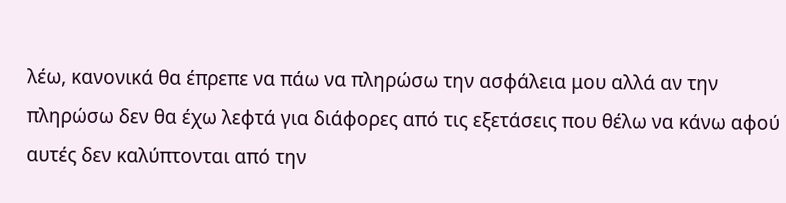λέω, κανονικά θα έπρεπε να πάω να πληρώσω την ασφάλεια μου αλλά αν την πληρώσω δεν θα έχω λεφτά για διάφορες από τις εξετάσεις που θέλω να κάνω αφού αυτές δεν καλύπτονται από την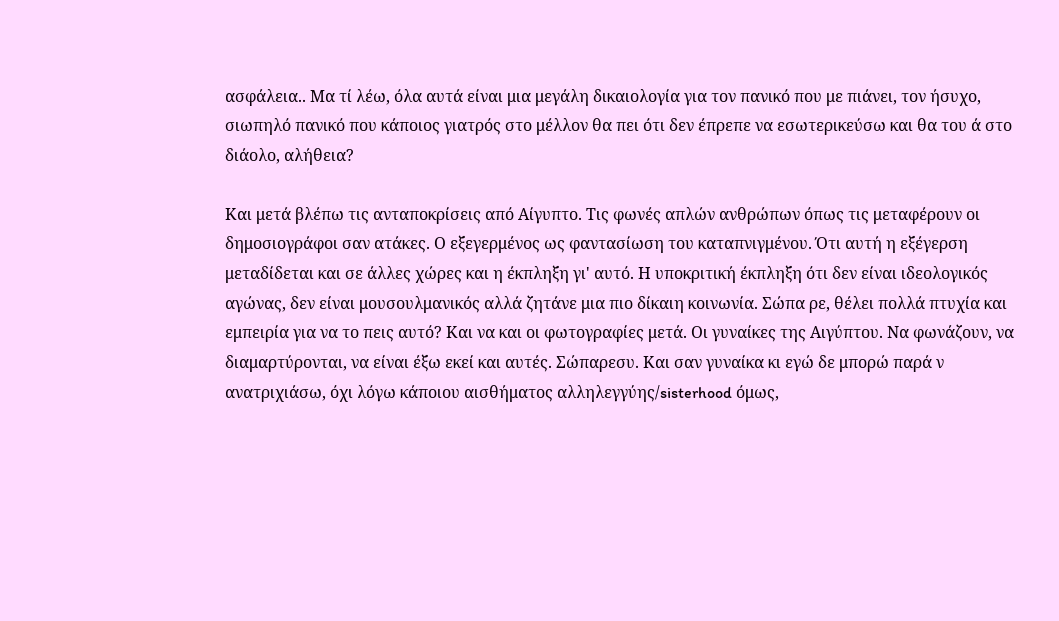ασφάλεια.. Μα τί λέω, όλα αυτά είναι μια μεγάλη δικαιολογία για τον πανικό που με πιάνει, τον ήσυχο, σιωπηλό πανικό που κάποιος γιατρός στο μέλλον θα πει ότι δεν έπρεπε να εσωτερικεύσω και θα του ά στο διάολο, αλήθεια?

Και μετά βλέπω τις ανταποκρίσεις από Αίγυπτο. Τις φωνές απλών ανθρώπων όπως τις μεταφέρουν οι δημοσιογράφοι σαν ατάκες. Ο εξεγερμένος ως φαντασίωση του καταπνιγμένου. Ότι αυτή η εξέγερση μεταδίδεται και σε άλλες χώρες και η έκπληξη γι' αυτό. Η υποκριτική έκπληξη ότι δεν είναι ιδεολογικός αγώνας, δεν είναι μουσουλμανικός αλλά ζητάνε μια πιο δίκαιη κοινωνία. Σώπα ρε, θέλει πολλά πτυχία και εμπειρία για να το πεις αυτό? Και να και οι φωτογραφίες μετά. Οι γυναίκες της Αιγύπτου. Να φωνάζουν, να διαμαρτύρονται, να είναι έξω εκεί και αυτές. Σώπαρεσυ. Και σαν γυναίκα κι εγώ δε μπορώ παρά ν ανατριχιάσω, όχι λόγω κάποιου αισθήματος αλληλεγγύης/sisterhood όμως,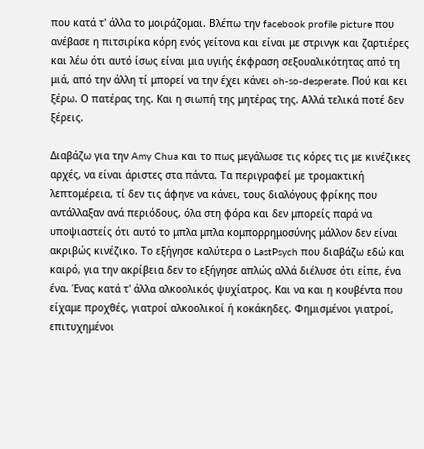που κατά τ' άλλα το μοιράζομαι. Βλέπω την facebook profile picture που ανέβασε η πιτσιρίκα κόρη ενός γείτονα και είναι με στρινγκ και ζαρτιέρες και λέω ότι αυτό ίσως είναι μια υγιής έκφραση σεξουαλικότητας από τη μιά, από την άλλη τί μπορεί να την έχει κάνει oh-so-desperate. Πού και κει ξέρω. Ο πατέρας της. Και η σιωπή της μητέρας της. Αλλά τελικά ποτέ δεν ξέρεις.

Διαβάζω για την Amy Chua και το πως μεγάλωσε τις κόρες τις με κινέζικες αρχές, να είναι άριστες στα πάντα. Τα περιγραφεί με τρομακτική λεπτομέρεια, τί δεν τις άφηνε να κάνει, τους διαλόγους φρίκης που αντάλλαξαν ανά περιόδους, όλα στη φόρα και δεν μπορείς παρά να υποψιαστείς ότι αυτό το μπλα μπλα κομπορρημοσύνης μάλλον δεν είναι ακριβώς κινέζικο. Το εξήγησε καλύτερα ο LastPsych που διαβάζω εδώ και καιρό, για την ακρίβεια δεν το εξήγησε απλώς αλλά διέλυσε ότι είπε, ένα ένα. Ένας κατά τ' άλλα αλκοολικός ψυχίατρος. Και να και η κουβέντα που είχαμε προχθές, γιατροί αλκοολικοί ή κοκάκηδες. Φημισμένοι γιατροί, επιτυχημένοι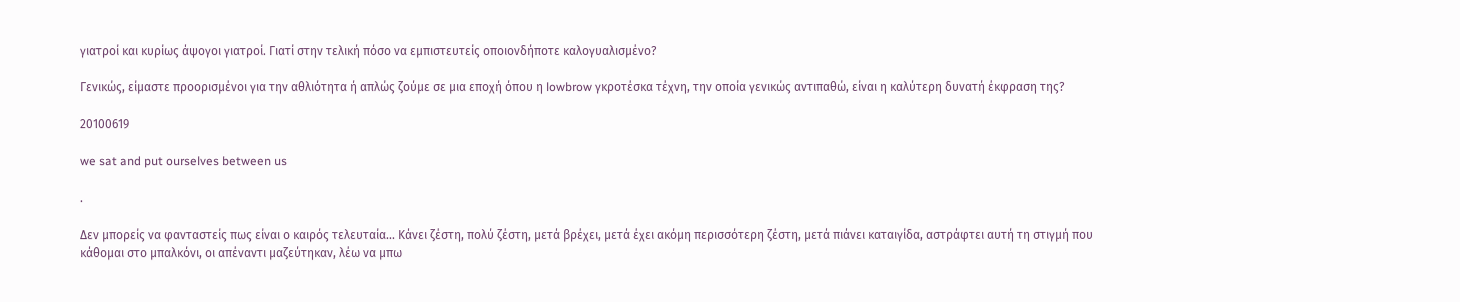γιατροί και κυρίως άψογοι γιατροί. Γιατί στην τελική πόσο να εμπιστευτείς οποιονδήποτε καλογυαλισμένο?

Γενικώς, είμαστε προορισμένοι για την αθλιότητα ή απλώς ζούμε σε μια εποχή όπου η lowbrow γκροτέσκα τέχνη, την οποία γενικώς αντιπαθώ, είναι η καλύτερη δυνατή έκφραση της?

20100619

we sat and put ourselves between us

.

Δεν μπορείς να φανταστείς πως είναι ο καιρός τελευταία... Κάνει ζέστη, πολύ ζέστη, μετά βρέχει, μετά έχει ακόμη περισσότερη ζέστη, μετά πιάνει καταιγίδα, αστράφτει αυτή τη στιγμή που κάθομαι στο μπαλκόνι, οι απέναντι μαζεύτηκαν, λέω να μπω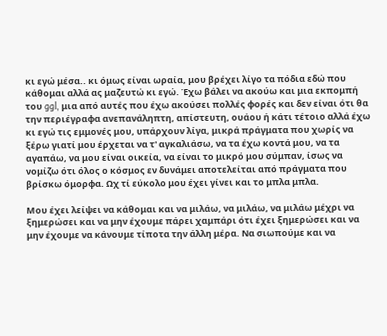κι εγώ μέσα.. κι όμως είναι ωραία, μου βρέχει λίγο τα πόδια εδώ που κάθομαι αλλά ας μαζευτώ κι εγώ. Έχω βάλει να ακούω και μια εκπομπή του ggl, μια από αυτές που έχω ακούσει πολλές φορές και δεν είναι ότι θα την περιέγραφα ανεπανάληπτη, απίστευτη, ουάου ή κάτι τέτοιο αλλά έχω κι εγώ τις εμμονές μου, υπάρχουν λίγα, μικρά πράγματα που χωρίς να ξέρω γιατί μου έρχεται να τ' αγκαλιάσω, να τα έχω κοντά μου, να τα αγαπάω, να μου είναι οικεία, να είναι το μικρό μου σύμπαν, ίσως να νομίζω ότι όλος ο κόσμος εν δυνάμει αποτελείται από πράγματα που βρίσκω όμορφα. Ωχ τί εύκολο μου έχει γίνει και το μπλα μπλα.

Μου έχει λείψει να κάθομαι και να μιλάω, να μιλάω, να μιλάω μέχρι να ξημερώσει και να μην έχουμε πάρει χαμπάρι ότι έχει ξημερώσει και να μην έχουμε να κάνουμε τίποτα την άλλη μέρα. Να σιωπούμε και να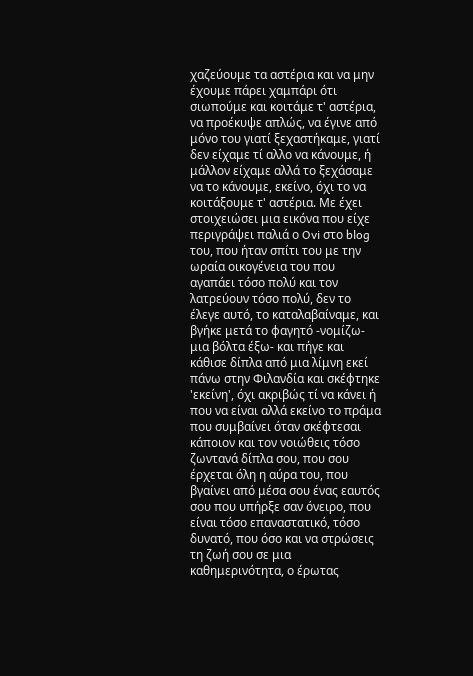χαζεύουμε τα αστέρια και να μην έχουμε πάρει χαμπάρι ότι σιωπούμε και κοιτάμε τ' αστέρια, να προέκυψε απλώς, να έγινε από μόνο του γιατί ξεχαστήκαμε, γιατί δεν είχαμε τί αλλο να κάνουμε, ή μάλλον είχαμε αλλά το ξεχάσαμε να το κάνουμε, εκείνο, όχι το να κοιτάξουμε τ' αστέρια. Με έχει στοιχειώσει μια εικόνα που είχε περιγράψει παλιά ο Ovi στο blog του, που ήταν σπίτι του με την ωραία οικογένεια του που αγαπάει τόσο πολύ και τον λατρεύουν τόσο πολύ, δεν το έλεγε αυτό, το καταλαβαίναμε, και βγήκε μετά το φαγητό -νομίζω- μια βόλτα έξω- και πήγε και κάθισε δίπλα από μια λίμνη εκεί πάνω στην Φιλανδία και σκέφτηκε 'εκείνη', όχι ακριβώς τί να κάνει ή που να είναι αλλά εκείνο το πράμα που συμβαίνει όταν σκέφτεσαι κάποιον και τον νοιώθεις τόσο ζωντανά δίπλα σου, που σου έρχεται όλη η αύρα του, που βγαίνει από μέσα σου ένας εαυτός σου που υπήρξε σαν όνειρο, που είναι τόσο επαναστατικό, τόσο δυνατό, που όσο και να στρώσεις τη ζωή σου σε μια καθημερινότητα, ο έρωτας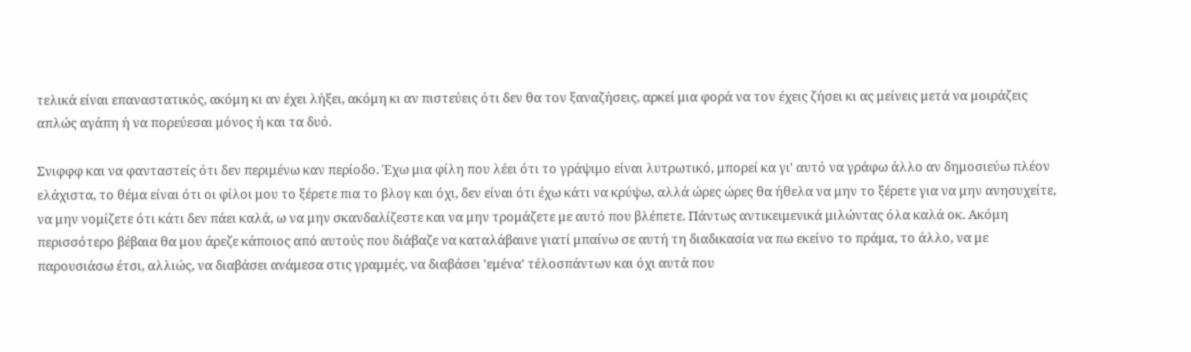τελικά είναι επαναστατικός, ακόμη κι αν έχει λήξει, ακόμη κι αν πιστεύεις ότι δεν θα τον ξαναζήσεις, αρκεί μια φορά να τον έχεις ζήσει κι ας μείνεις μετά να μοιράζεις απλώς αγάπη ή να πορεύεσαι μόνος ή και τα δυό.

Σνιφφφ και να φανταστείς ότι δεν περιμένω καν περίοδο. Έχω μια φίλη που λέει ότι το γράψιμο είναι λυτρωτικό, μπορεί κα γι' αυτό να γράφω άλλο αν δημοσιεύω πλέον ελάχιστα, το θέμα είναι ότι οι φίλοι μου το ξέρετε πια το βλογ και όχι, δεν είναι ότι έχω κάτι να κρύψω, αλλά ώρες ώρες θα ήθελα να μην το ξέρετε για να μην ανησυχείτε, να μην νομίζετε ότι κάτι δεν πάει καλά, ω να μην σκανδαλίζεστε και να μην τρομάζετε με αυτό που βλέπετε. Πάντως αντικειμενικά μιλώντας όλα καλά οκ. Ακόμη περισσότερο βέβαια θα μου άρεζε κάποιος από αυτούς που διάβαζε να καταλάβαινε γιατί μπαίνω σε αυτή τη διαδικασία να πω εκείνο το πράμα, το άλλο, να με παρουσιάσω έτσι, αλλιώς, να διαβάσει ανάμεσα στις γραμμές, να διαβάσει 'εμένα' τέλοσπάντων και όχι αυτά που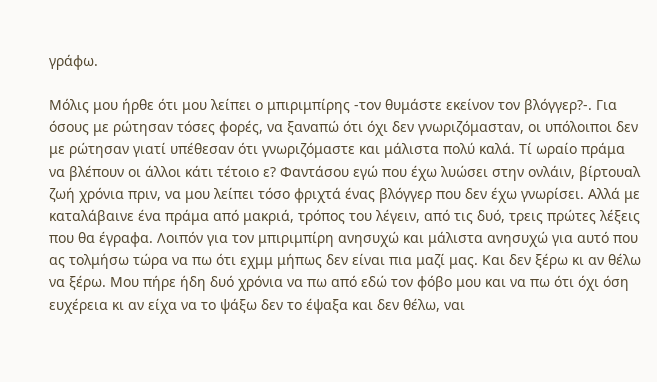γράφω.

Μόλις μου ήρθε ότι μου λείπει ο μπιριμπίρης -τον θυμάστε εκείνον τον βλόγγερ?-. Για όσους με ρώτησαν τόσες φορές, να ξαναπώ ότι όχι δεν γνωριζόμασταν, οι υπόλοιποι δεν με ρώτησαν γιατί υπέθεσαν ότι γνωριζόμαστε και μάλιστα πολύ καλά. Τί ωραίο πράμα να βλέπουν οι άλλοι κάτι τέτοιο ε? Φαντάσου εγώ που έχω λυώσει στην ονλάιν, βίρτουαλ ζωή χρόνια πριν, να μου λείπει τόσο φριχτά ένας βλόγγερ που δεν έχω γνωρίσει. Αλλά με καταλάβαινε ένα πράμα από μακριά, τρόπος του λέγειν, από τις δυό, τρεις πρώτες λέξεις που θα έγραφα. Λοιπόν για τον μπιριμπίρη ανησυχώ και μάλιστα ανησυχώ για αυτό που ας τολμήσω τώρα να πω ότι εχμμ μήπως δεν είναι πια μαζί μας. Και δεν ξέρω κι αν θέλω να ξέρω. Μου πήρε ήδη δυό χρόνια να πω από εδώ τον φόβο μου και να πω ότι όχι όση ευχέρεια κι αν είχα να το ψάξω δεν το έψαξα και δεν θέλω, ναι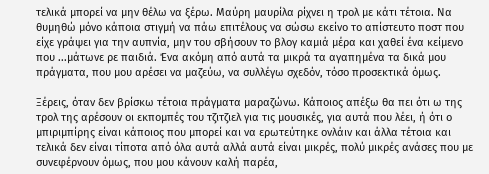τελικά μπορεί να μην θέλω να ξέρω. Μαύρη μαυρίλα ρίχνει η τρολ με κάτι τέτοια. Να θυμηθώ μόνο κάποια στιγμή να πάω επιτέλους να σώσω εκείνο το απίστευτο ποστ που είχε γράψει για την αυπνία, μην του σβήσουν το βλογ καμιά μέρα και χαθεί ένα κείμενο που ...μάτωνε ρε παιδιά. Ένα ακόμη από αυτά τα μικρά τα αγαπημένα τα δικά μου πράγματα, που μου αρέσει να μαζεύω, να συλλέγω σχεδόν, τόσο προσεκτικά όμως.

Ξέρεις, όταν δεν βρίσκω τέτοια πράγματα μαραζώνω. Κάποιος απέξω θα πει ότι ω της τρολ της αρέσουν οι εκπομπές του τζιτζιελ για τις μουσικές, για αυτά που λέει, ή ότι ο μπιριμπίρης είναι κάποιος που μπορεί και να ερωτεύτηκε ονλάιν και άλλα τέτοια και τελικά δεν είναι τίποτα από όλα αυτά αλλά αυτά είναι μικρές, πολύ μικρές ανάσες που με συνεφέρνουν όμως, που μου κάνουν καλή παρέα,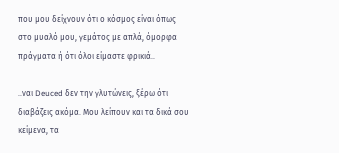που μου δείχνουν ότι ο κόσμος είναι όπως στο μυαλό μου, γεμάτος με απλά, όμορφα πράγματα ή ότι όλοι είμαστε φρικιά..

..ναι Deuced δεν την γλυτώνεις, ξέρω ότι διαβάζεις ακόμα. Μου λείπουν και τα δικά σου κείμενα, τα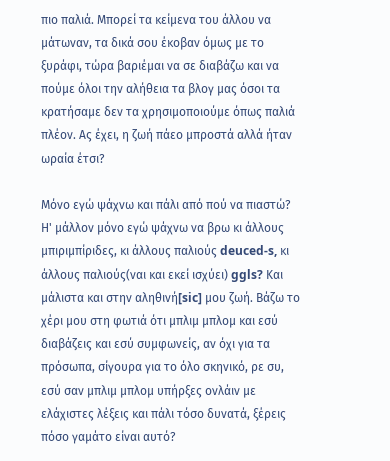πιο παλιά. Μπορεί τα κείμενα του άλλου να μάτωναν, τα δικά σου έκοβαν όμως με το ξυράφι, τώρα βαριέμαι να σε διαβάζω και να πούμε όλοι την αλήθεια τα βλογ μας όσοι τα κρατήσαμε δεν τα χρησιμοποιούμε όπως παλιά πλέον. Ας έχει, η ζωή πάεο μπροστά αλλά ήταν ωραία έτσι?

Μόνο εγώ ψάχνω και πάλι από πού να πιαστώ? Η' μάλλον μόνο εγώ ψάχνω να βρω κι άλλους μπιριμπίριδες, κι άλλους παλιούς deuced-s, κι άλλους παλιούς(ναι και εκεί ισχύει) ggls? Και μάλιστα και στην αληθινή[sic] μου ζωή. Βάζω το χέρι μου στη φωτιά ότι μπλιμ μπλομ και εσύ διαβάζεις και εσύ συμφωνείς, αν όχι για τα πρόσωπα, σίγουρα για το όλο σκηνικό, ρε συ, εσύ σαν μπλιμ μπλομ υπήρξες ονλάιν με ελάχιστες λέξεις και πάλι τόσο δυνατά, ξέρεις πόσο γαμάτο είναι αυτό?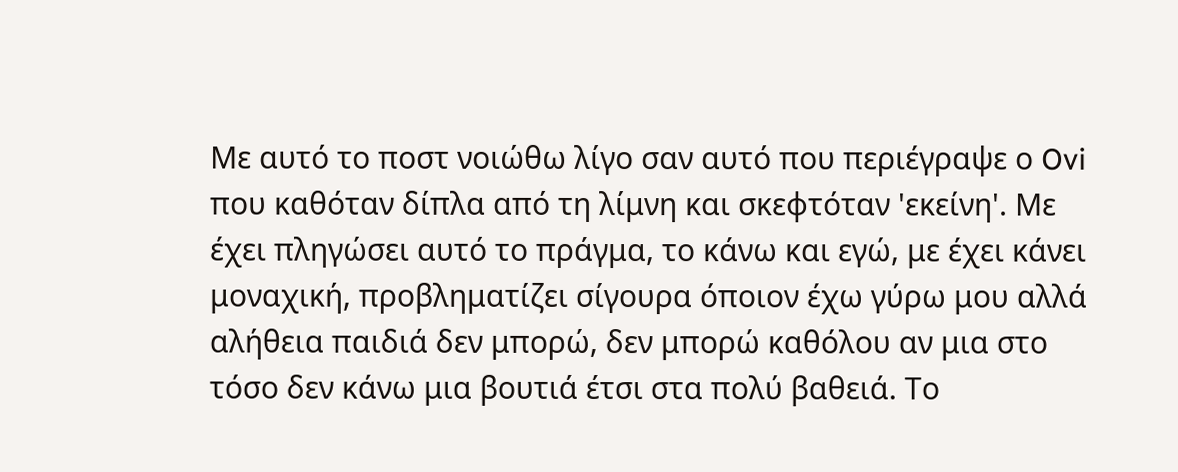Με αυτό το ποστ νοιώθω λίγο σαν αυτό που περιέγραψε ο Ovi που καθόταν δίπλα από τη λίμνη και σκεφτόταν 'εκείνη'. Με έχει πληγώσει αυτό το πράγμα, το κάνω και εγώ, με έχει κάνει μοναχική, προβληματίζει σίγουρα όποιον έχω γύρω μου αλλά αλήθεια παιδιά δεν μπορώ, δεν μπορώ καθόλου αν μια στο τόσο δεν κάνω μια βουτιά έτσι στα πολύ βαθειά. Το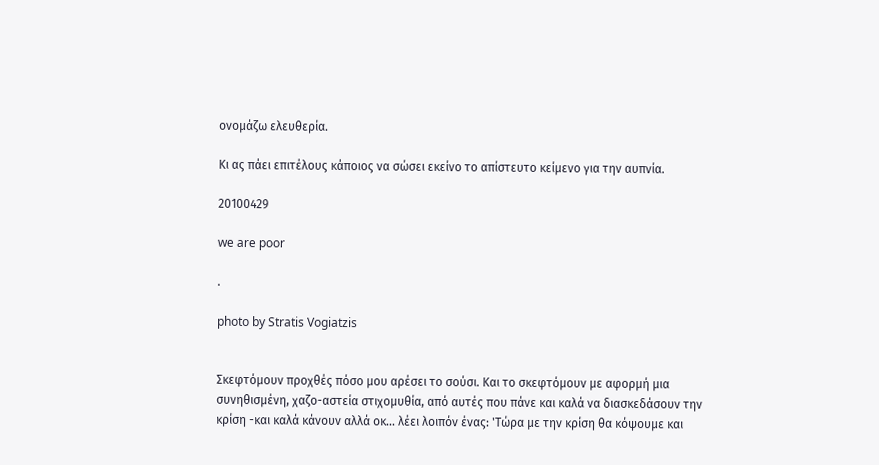ονομάζω ελευθερία.

Κι ας πάει επιτέλους κάποιος να σώσει εκείνο το απίστευτο κείμενο για την αυπνία.

20100429

we are poor

.

photo by Stratis Vogiatzis


Σκεφτόμουν προχθές πόσο μου αρέσει το σούσι. Και το σκεφτόμουν με αφορμή μια συνηθισμένη, χαζο-αστεία στιχομυθία, από αυτές που πάνε και καλά να διασκεδάσουν την κρίση -και καλά κάνουν αλλά οκ... λέει λοιπόν ένας: 'Τώρα με την κρίση θα κόψουμε και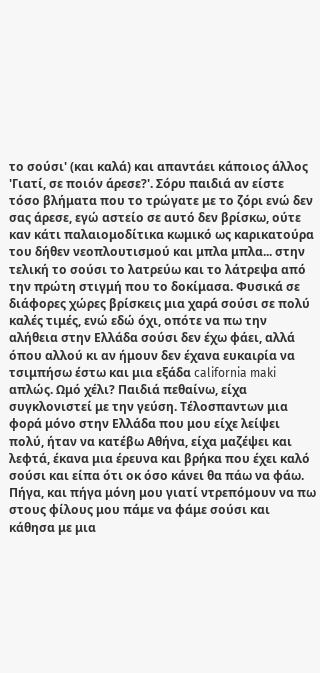το σούσι' (και καλά) και απαντάει κάποιος άλλος 'Γιατί, σε ποιόν άρεσε?'. Σόρυ παιδιά αν είστε τόσο βλήματα που το τρώγατε με το ζόρι ενώ δεν σας άρεσε, εγώ αστείο σε αυτό δεν βρίσκω, ούτε καν κάτι παλαιομοδίτικα κωμικό ως καρικατούρα του δήθεν νεοπλουτισμού και μπλα μπλα... στην τελική το σούσι το λατρεύω και το λάτρεψα από την πρώτη στιγμή που το δοκίμασα. Φυσικά σε διάφορες χώρες βρίσκεις μια χαρά σούσι σε πολύ καλές τιμές, ενώ εδώ όχι, οπότε να πω την αλήθεια στην Ελλάδα σούσι δεν έχω φάει, αλλά όπου αλλού κι αν ήμουν δεν έχανα ευκαιρία να τσιμπήσω έστω και μια εξάδα california maki απλώς. Ωμό χέλι? Παιδιά πεθαίνω, είχα συγκλονιστεί με την γεύση. Τέλοσπαντων μια φορά μόνο στην Ελλάδα που μου είχε λείψει πολύ, ήταν να κατέβω Αθήνα, είχα μαζέψει και λεφτά, έκανα μια έρευνα και βρήκα που έχει καλό σούσι και είπα ότι οκ όσο κάνει θα πάω να φάω. Πήγα, και πήγα μόνη μου γιατί ντρεπόμουν να πω στους φίλους μου πάμε να φάμε σούσι και κάθησα με μια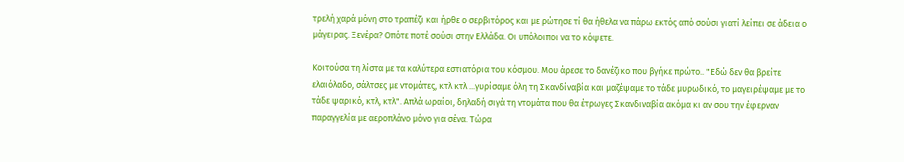τρελή χαρά μόνη στο τραπέζι και ήρθε ο σερβιτόρος και με ρώτησε τί θα ήθελα να πάρω εκτός από σούσι γιατί λείπει σε άδεια ο μάγειρας. Ξενέρα? Οπότε ποτέ σούσι στην Ελλάδα. Οι υπόλοιποι να το κόψετε.

Κοιτούσα τη λίστα με τα καλύτερα εστιατόρια του κόσμου. Μου άρεσε το δανέζικο που βγήκε πρώτο.. "Εδώ δεν θα βρείτε ελαιόλαδο, σάλτσες με ντομάτες, κτλ κτλ ...γυρίσαμε όλη τη Σκανδίναβία και μαζέψαμε το τάδε μυρωδικό, το μαγειρέψαμε με το τάδε ψαρικό, κτλ, κτλ". Απλά ωραίοι, δηλαδή σιγά τη ντομάτα που θα έτρωγες Σκανδιναβία ακόμα κι αν σου την έφερναν παραγγελία με αεροπλάνο μόνο για σένα. Τώρα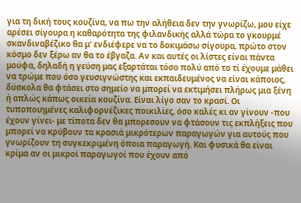για τη δική τους κουζίνα, να πω την αλήθεια δεν την γνωρίζω, μου είχε αρέσει σίγουρα η καθαρότητα της φιλανδικής αλλά τώρα το γκουρμέ σκανδιναβέζικο θα μ' ενδιέφερε να το δοκιμάσω σίγουρα, πρώτο στον κόσμο δεν ξέρω αν θα το έβγαζα. Αν και αυτές οι λίστες είναι πάντα μούφα, δηλαδή η γεύση μας εξαρτάται τόσο πολύ από το τί έχουμε μάθει να τρώμε που όσο γευσιγνώστης και εκπαιδευμένος να είναι κάποιος, δύσκολα θα φτάσει στο σημείο να μπορεί να εκτιμήσει πλήρως μια ξένη ή απλώς κάπως οικεία κουζίνα. Είναι λίγο σαν το κρασί. Οι τυποποιημένες καλιφορνέζικες ποικιλίες, όσο καλές κι αν γίνουν -που έχουν γίνει- με τίποτα δεν θα μπορεσουν να φτάσουν τις εκπλήξεις που μπορεί να κρύβουν τα κρασιά μικρότερων παραγωγών για αυτούς που γνωρίζουν τη συγκεκριμένη όποια παραγωγή. Και φυσικά θα είναι κρίμα αν οι μικροί παραγωγοί που έχουν από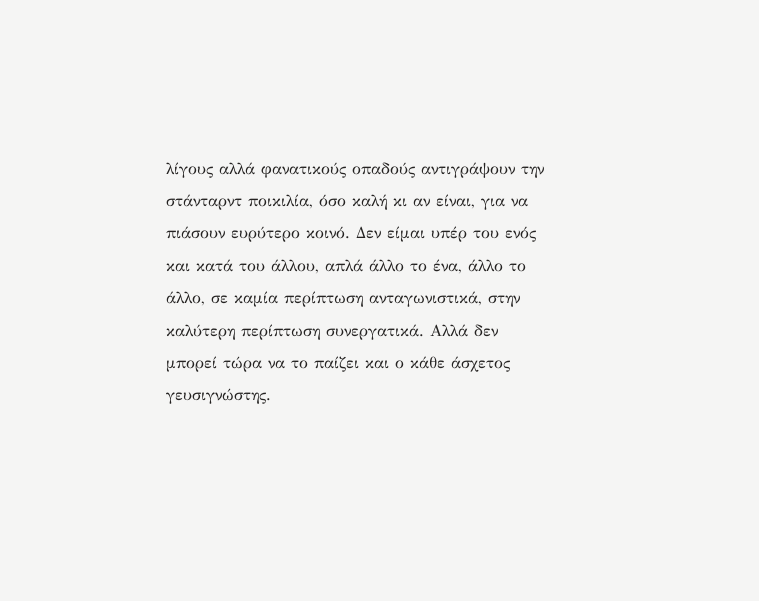λίγους αλλά φανατικούς οπαδούς αντιγράψουν την στάνταρντ ποικιλία, όσο καλή κι αν είναι, για να πιάσουν ευρύτερο κοινό. Δεν είμαι υπέρ του ενός και κατά του άλλου, απλά άλλο το ένα, άλλο το άλλο, σε καμία περίπτωση ανταγωνιστικά, στην καλύτερη περίπτωση συνεργατικά. Αλλά δεν μπορεί τώρα να το παίζει και ο κάθε άσχετος γευσιγνώστης.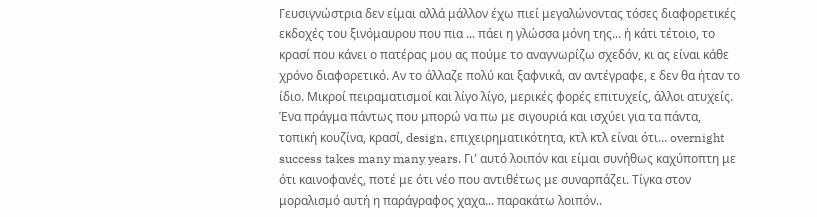Γευσιγνώστρια δεν είμαι αλλά μάλλον έχω πιεί μεγαλώνοντας τόσες διαφορετικές εκδοχές του ξινόμαυρου που πια ... πάει η γλώσσα μόνη της... ή κάτι τέτοιο, το κρασί που κάνει ο πατέρας μου ας πούμε το αναγνωρίζω σχεδόν, κι ας είναι κάθε χρόνο διαφορετικό. Αν το άλλαζε πολύ και ξαφνικά, αν αντέγραφε, ε δεν θα ήταν το ίδιο. Μικροί πειραματισμοί και λίγο λίγο, μερικές φορές επιτυχείς, άλλοι ατυχείς. Ένα πράγμα πάντως που μπορώ να πω με σιγουριά και ισχύει για τα πάντα, τοπική κουζίνα, κρασί, design, επιχειρηματικότητα, κτλ κτλ είναι ότι... overnight success takes many many years. Γι' αυτό λοιπόν και είμαι συνήθως καχύποπτη με ότι καινοφανές, ποτέ με ότι νέο που αντιθέτως με συναρπάζει. Τίγκα στον μοραλισμό αυτή η παράγραφος χαχα... παρακάτω λοιπόν..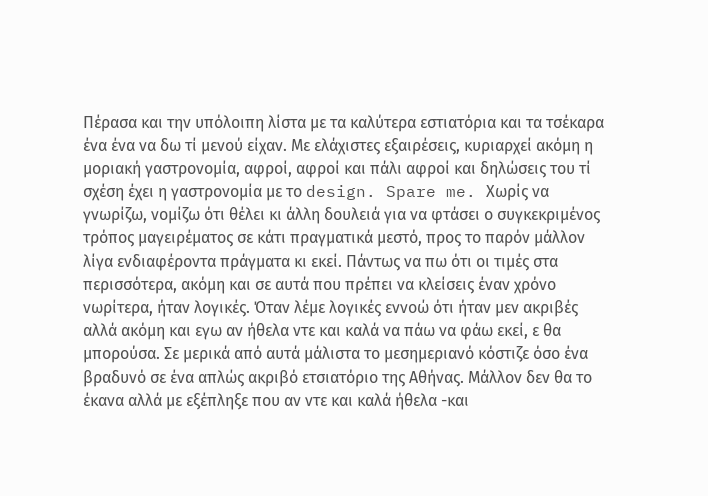Πέρασα και την υπόλοιπη λίστα με τα καλύτερα εστιατόρια και τα τσέκαρα ένα ένα να δω τί μενού είχαν. Με ελάχιστες εξαιρέσεις, κυριαρχεί ακόμη η μοριακή γαστρονομία, αφροί, αφροί και πάλι αφροί και δηλώσεις του τί σχέση έχει η γαστρονομία με το design. Spare me. Χωρίς να γνωρίζω, νομίζω ότι θέλει κι άλλη δουλειά για να φτάσει ο συγκεκριμένος τρόπος μαγειρέματος σε κάτι πραγματικά μεστό, προς το παρόν μάλλον λίγα ενδιαφέροντα πράγματα κι εκεί. Πάντως να πω ότι οι τιμές στα περισσότερα, ακόμη και σε αυτά που πρέπει να κλείσεις έναν χρόνο νωρίτερα, ήταν λογικές. Όταν λέμε λογικές εννοώ ότι ήταν μεν ακριβές αλλά ακόμη και εγω αν ήθελα ντε και καλά να πάω να φάω εκεί, ε θα μπορούσα. Σε μερικά από αυτά μάλιστα το μεσημεριανό κόστιζε όσο ένα βραδυνό σε ένα απλώς ακριβό ετσιατόριο της Αθήνας. Μάλλον δεν θα το έκανα αλλά με εξέπληξε που αν ντε και καλά ήθελα -και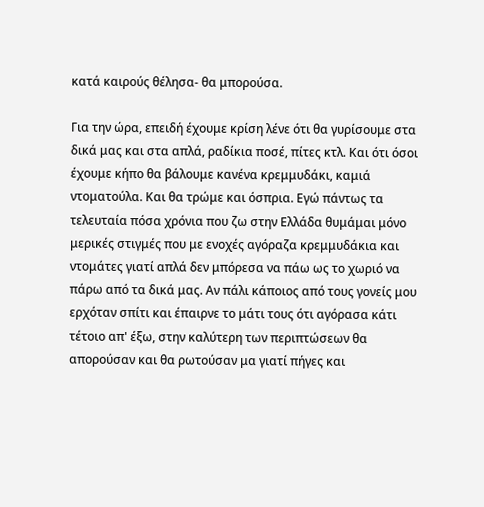κατά καιρούς θέλησα- θα μπορούσα.

Για την ώρα, επειδή έχουμε κρίση λένε ότι θα γυρίσουμε στα δικά μας και στα απλά, ραδίκια ποσέ, πίτες κτλ. Και ότι όσοι έχουμε κήπο θα βάλουμε κανένα κρεμμυδάκι, καμιά ντοματούλα. Και θα τρώμε και όσπρια. Εγώ πάντως τα τελευταία πόσα χρόνια που ζω στην Ελλάδα θυμάμαι μόνο μερικές στιγμές που με ενοχές αγόραζα κρεμμυδάκια και ντομάτες γιατί απλά δεν μπόρεσα να πάω ως το χωριό να πάρω από τα δικά μας. Αν πάλι κάποιος από τους γονείς μου ερχόταν σπίτι και έπαιρνε το μάτι τους ότι αγόρασα κάτι τέτοιο απ' έξω, στην καλύτερη των περιπτώσεων θα απορούσαν και θα ρωτούσαν μα γιατί πήγες και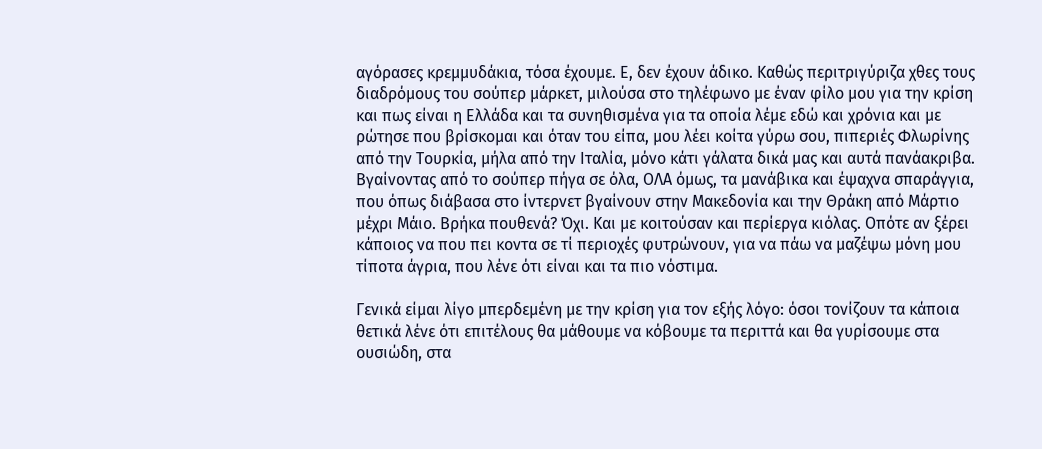αγόρασες κρεμμυδάκια, τόσα έχουμε. Ε, δεν έχουν άδικο. Καθώς περιτριγύριζα χθες τους διαδρόμους του σούπερ μάρκετ, μιλούσα στο τηλέφωνο με έναν φίλο μου για την κρίση και πως είναι η Ελλάδα και τα συνηθισμένα για τα οποία λέμε εδώ και χρόνια και με ρώτησε που βρίσκομαι και όταν του είπα, μου λέει κοίτα γύρω σου, πιπεριές Φλωρίνης από την Τουρκία, μήλα από την Ιταλία, μόνο κάτι γάλατα δικά μας και αυτά πανάακριβα. Βγαίνοντας από το σούπερ πήγα σε όλα, ΟΛΑ όμως, τα μανάβικα και έψαχνα σπαράγγια, που όπως διάβασα στο ίντερνετ βγαίνουν στην Μακεδονία και την Θράκη από Μάρτιο μέχρι Μάιο. Βρήκα πουθενά? Όχι. Και με κοιτούσαν και περίεργα κιόλας. Οπότε αν ξέρει κάποιος να που πει κοντα σε τί περιοχές φυτρώνουν, για να πάω να μαζέψω μόνη μου τίποτα άγρια, που λένε ότι είναι και τα πιο νόστιμα.

Γενικά είμαι λίγο μπερδεμένη με την κρίση για τον εξής λόγο: όσοι τονίζουν τα κάποια θετικά λένε ότι επιτέλους θα μάθουμε να κόβουμε τα περιττά και θα γυρίσουμε στα ουσιώδη, στα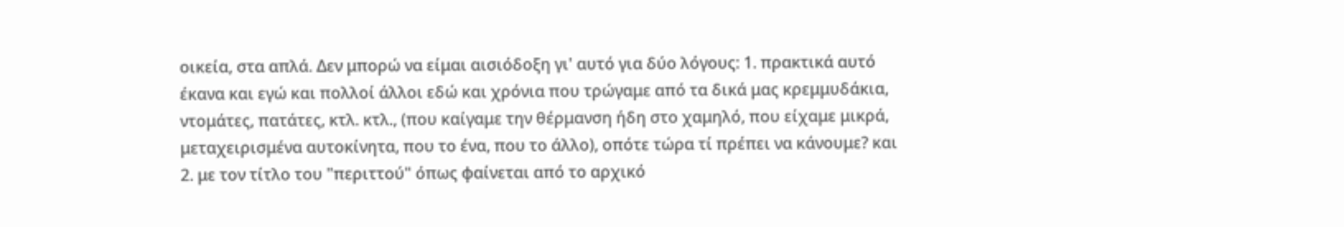οικεία, στα απλά. Δεν μπορώ να είμαι αισιόδοξη γι' αυτό για δύο λόγους: 1. πρακτικά αυτό έκανα και εγώ και πολλοί άλλοι εδώ και χρόνια που τρώγαμε από τα δικά μας κρεμμυδάκια, ντομάτες, πατάτες, κτλ. κτλ., (που καίγαμε την θέρμανση ήδη στο χαμηλό, που είχαμε μικρά, μεταχειρισμένα αυτοκίνητα, που το ένα, που το άλλο), οπότε τώρα τί πρέπει να κάνουμε? και 2. με τον τίτλο του "περιττού" όπως φαίνεται από το αρχικό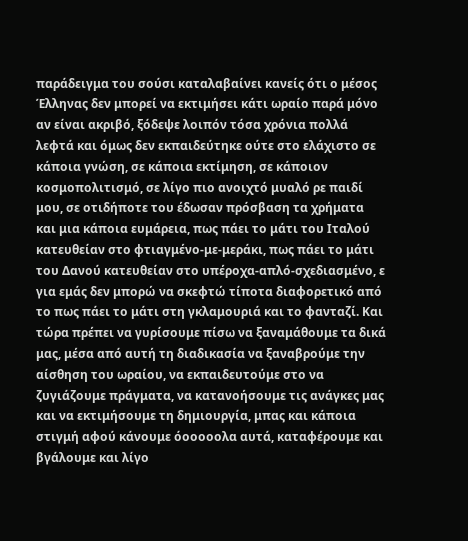παράδειγμα του σούσι καταλαβαίνει κανείς ότι ο μέσος Έλληνας δεν μπορεί να εκτιμήσει κάτι ωραίο παρά μόνο αν είναι ακριβό, ξόδεψε λοιπόν τόσα χρόνια πολλά λεφτά και όμως δεν εκπαιδεύτηκε ούτε στο ελάχιστο σε κάποια γνώση, σε κάποια εκτίμηση, σε κάποιον κοσμοπολιτισμό, σε λίγο πιο ανοιχτό μυαλό ρε παιδί μου, σε οτιδήποτε του έδωσαν πρόσβαση τα χρήματα και μια κάποια ευμάρεια, πως πάει το μάτι του Ιταλού κατευθείαν στο φτιαγμένο-με-μεράκι, πως πάει το μάτι του Δανού κατευθείαν στο υπέροχα-απλό-σχεδιασμένο, ε για εμάς δεν μπορώ να σκεφτώ τίποτα διαφορετικό από το πως πάει το μάτι στη γκλαμουριά και το φανταζί. Και τώρα πρέπει να γυρίσουμε πίσω να ξαναμάθουμε τα δικά μας, μέσα από αυτή τη διαδικασία να ξαναβρούμε την αίσθηση του ωραίου, να εκπαιδευτούμε στο να ζυγιάζουμε πράγματα, να κατανοήσουμε τις ανάγκες μας και να εκτιμήσουμε τη δημιουργία, μπας και κάποια στιγμή αφού κάνουμε όοοοοολα αυτά, καταφέρουμε και βγάλουμε και λίγο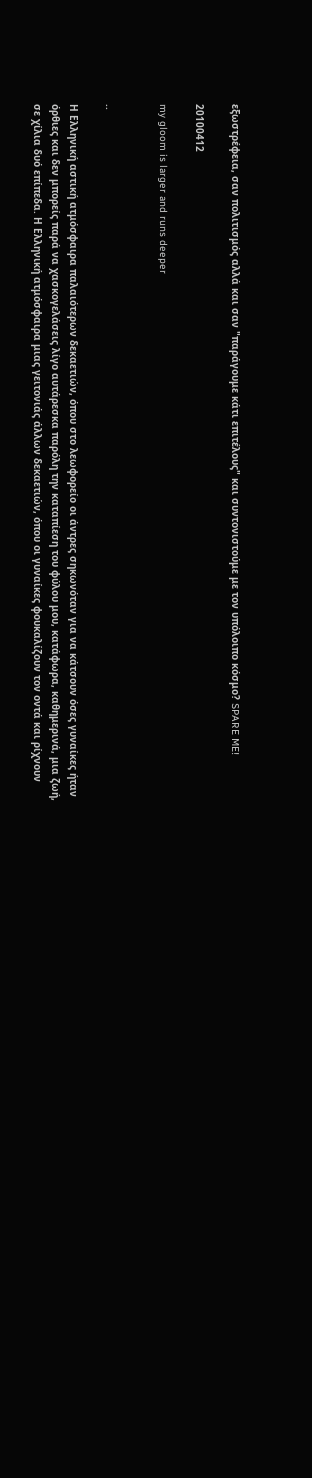εξωστρέφεια, σαν πολιτισμός αλλά και σαν "παράγουμε κάτι επιτέλους" και συντονιστούμε με τον υπόλοιπο κόσμο? SPARE ME!

20100412

my gloom is larger and runs deeper


..

Η Ελληνική αστική ατμόσφαιρα παλαιότερων δεκαετιών, όπου στο λεωφορείο οι άντρες σηκωνόταν για να κάτσουν όσες γυναίκες ήταν όρθιες και δεν μπορείς παρά να χασκογελάσεις λίγο αυτάρεσκα παρόλη την καταπίεση του φύλου μου, κατάφωρα, καθημερινά, μια ζωή, σε χίλια δυό επίπεδα. Η Ελληνική ατμόσφαιρα μιας γειτονιάς άλλων δεκαετιών, όπου οι γυναίκες φουκαλίζουν τον οντά και ρίχνουν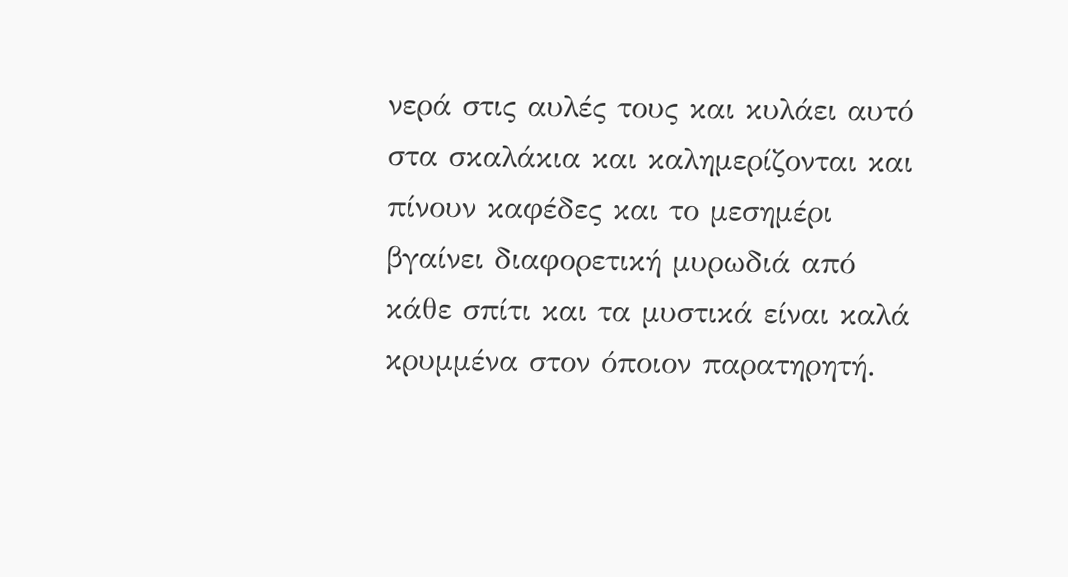νερά στις αυλές τους και κυλάει αυτό στα σκαλάκια και καλημερίζονται και πίνουν καφέδες και το μεσημέρι βγαίνει διαφορετική μυρωδιά από κάθε σπίτι και τα μυστικά είναι καλά κρυμμένα στον όποιον παρατηρητή.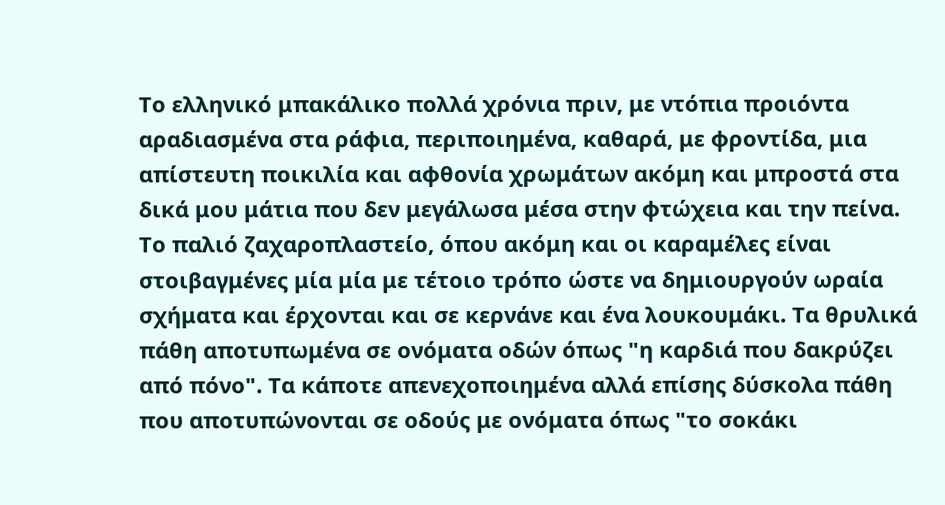Το ελληνικό μπακάλικο πολλά χρόνια πριν, με ντόπια προιόντα αραδιασμένα στα ράφια, περιποιημένα, καθαρά, με φροντίδα, μια απίστευτη ποικιλία και αφθονία χρωμάτων ακόμη και μπροστά στα δικά μου μάτια που δεν μεγάλωσα μέσα στην φτώχεια και την πείνα. Το παλιό ζαχαροπλαστείο, όπου ακόμη και οι καραμέλες είναι στοιβαγμένες μία μία με τέτοιο τρόπο ώστε να δημιουργούν ωραία σχήματα και έρχονται και σε κερνάνε και ένα λουκουμάκι. Τα θρυλικά πάθη αποτυπωμένα σε ονόματα οδών όπως "η καρδιά που δακρύζει από πόνο". Τα κάποτε απενεχοποιημένα αλλά επίσης δύσκολα πάθη που αποτυπώνονται σε οδούς με ονόματα όπως "το σοκάκι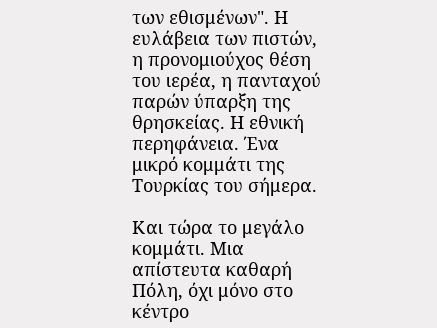των εθισμένων". Η ευλάβεια των πιστών, η προνομιούχος θέση του ιερέα, η πανταχού παρών ύπαρξη της θρησκείας. Η εθνική περηφάνεια. Ένα μικρό κομμάτι της Τουρκίας του σήμερα.

Και τώρα το μεγάλο κομμάτι. Μια απίστευτα καθαρή Πόλη, όχι μόνο στο κέντρο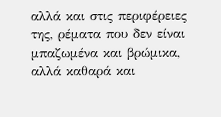αλλά και στις περιφέρειες της, ρέματα που δεν είναι μπαζωμένα και βρώμικα, αλλά καθαρά και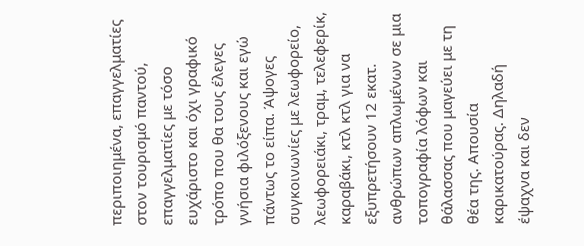περιποιημένα, επαγγελματίες στον τουρισμό παντού, επαγγελματίες με τόσο ευχάριστο και όχι γραφικό τρόπο που θα τους έλεγες γνήσια φιλόξενους και εγώ πάντως το είπα. Άψογες συγκοινωνίες με λεωφορείο, λεωφορειάκι, τραμ, τελεφερίκ, καραβάκι, κτλ κτλ για να εξυπρετήσουν 12 εκατ. ανθρώπων απλωμένων σε μια τοπογραφία λόφων και θάλασσας που μαγεύει με τη θέα της. Απουσία καρικατούρας. Δηλαδή έψαχνα και δεν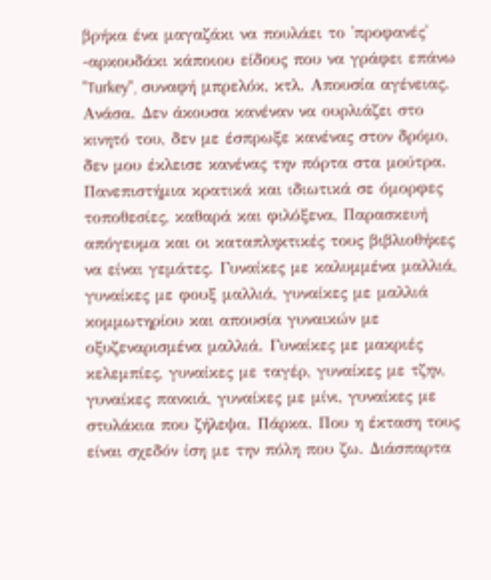βρήκα ένα μαγαζάκι να πουλάει το 'προφανές' -αρκουδάκι κάποιου είδους που να γράφει επάνω "Turkey", συναφή μπρελόκ, κτλ. Απουσία αγένειας. Ανάσα. Δεν άκουσα κανέναν να ουρλιάζει στο κινητό του, δεν με έσπρωξε κανένας στον δρόμο, δεν μου έκλεισε κανένας την πόρτα στα μούτρα. Πανεπιστήμια κρατικά και ιδιωτικά σε όμορφες τοποθεσίες, καθαρά και φιλόξενα, Παρασκευή απόγευμα και οι καταπληκτικές τους βιβλιοθήκες να είναι γεμάτες. Γυναίκες με καλυμμένα μαλλιά, γυναίκες με φουξ μαλλιά, γυναίκες με μαλλιά κομμωτηρίου και απουσία γυναικών με οξυζεναρισμένα μαλλιά. Γυναίκες με μακριές κελεμπίες, γυναίκες με ταγέρ, γυναίκες με τζην, γυναίκες πανκιά, γυναίκες με μίνι, γυναίκες με στυλάκια που ζήλεψα. Πάρκα. Που η έκταση τους είναι σχεδόν ίση με την πόλη που ζω. Διάσπαρτα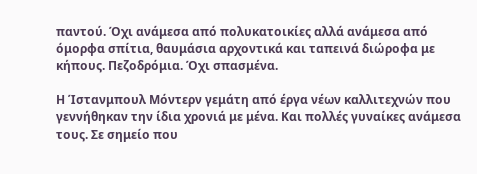παντού. Όχι ανάμεσα από πολυκατοικίες αλλά ανάμεσα από όμορφα σπίτια, θαυμάσια αρχοντικά και ταπεινά διώροφα με κήπους. Πεζοδρόμια. Όχι σπασμένα.

Η Ίστανμπουλ Μόντερν γεμάτη από έργα νέων καλλιτεχνών που γεννήθηκαν την ίδια χρονιά με μένα. Και πολλές γυναίκες ανάμεσα τους. Σε σημείο που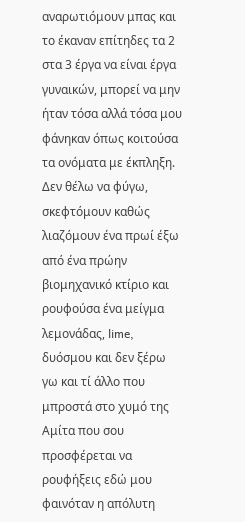αναρωτιόμουν μπας και το έκαναν επίτηδες τα 2 στα 3 έργα να είναι έργα γυναικών, μπορεί να μην ήταν τόσα αλλά τόσα μου φάνηκαν όπως κοιτούσα τα ονόματα με έκπληξη. Δεν θέλω να φύγω, σκεφτόμουν καθώς λιαζόμουν ένα πρωί έξω από ένα πρώην βιομηχανικό κτίριο και ρουφούσα ένα μείγμα λεμονάδας, lime, δυόσμου και δεν ξέρω γω και τί άλλο που μπροστά στο χυμό της Αμίτα που σου προσφέρεται να ρουφήξεις εδώ μου φαινόταν η απόλυτη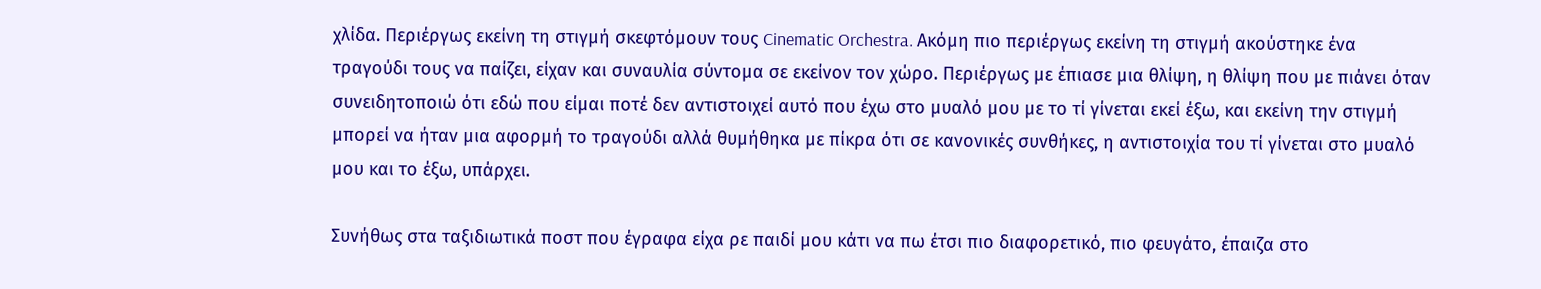χλίδα. Περιέργως εκείνη τη στιγμή σκεφτόμουν τους Cinematic Orchestra. Ακόμη πιο περιέργως εκείνη τη στιγμή ακούστηκε ένα τραγούδι τους να παίζει, είχαν και συναυλία σύντομα σε εκείνον τον χώρο. Περιέργως με έπιασε μια θλίψη, η θλίψη που με πιάνει όταν συνειδητοποιώ ότι εδώ που είμαι ποτέ δεν αντιστοιχεί αυτό που έχω στο μυαλό μου με το τί γίνεται εκεί έξω, και εκείνη την στιγμή μπορεί να ήταν μια αφορμή το τραγούδι αλλά θυμήθηκα με πίκρα ότι σε κανονικές συνθήκες, η αντιστοιχία του τί γίνεται στο μυαλό μου και το έξω, υπάρχει.

Συνήθως στα ταξιδιωτικά ποστ που έγραφα είχα ρε παιδί μου κάτι να πω έτσι πιο διαφορετικό, πιο φευγάτο, έπαιζα στο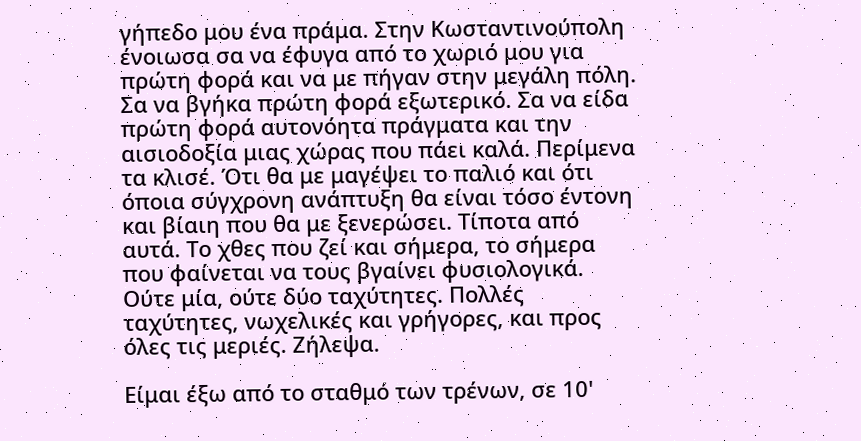γήπεδο μου ένα πράμα. Στην Κωσταντινούπολη ένοιωσα σα να έφυγα από το χωριό μου για πρώτη φορά και να με πήγαν στην μεγάλη πόλη. Σα να βγήκα πρώτη φορά εξωτερικό. Σα να είδα πρώτη φορά αυτονόητα πράγματα και την αισιοδοξία μιας χώρας που πάει καλά. Περίμενα τα κλισέ. Ότι θα με μαγέψει το παλιό και ότι όποια σύγχρονη ανάπτυξη θα είναι τόσο έντονη και βίαιη που θα με ξενερώσει. Τίποτα από αυτά. Το χθες που ζεί και σήμερα, το σήμερα που φαίνεται να τους βγαίνει φυσιολογικά. Ούτε μία, ούτε δύο ταχύτητες. Πολλές ταχύτητες, νωχελικές και γρήγορες, και προς όλες τις μεριές. Ζήλεψα.

Είμαι έξω από το σταθμό των τρένων, σε 10'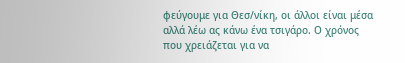φεύγουμε για Θεσ/νίκη, οι άλλοι είναι μέσα αλλά λέω ας κάνω ένα τσιγάρο. Ο χρόνος που χρειάζεται για να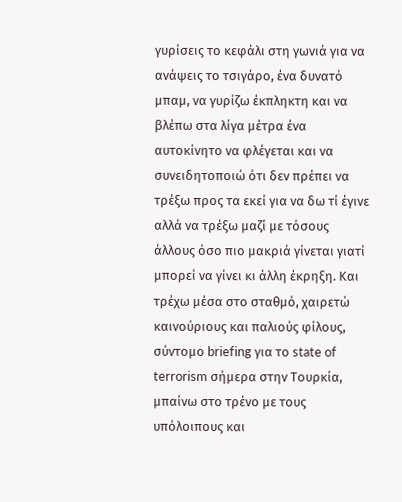γυρίσεις το κεφάλι στη γωνιά για να ανάψεις το τσιγάρο, ένα δυνατό μπαμ, να γυρίζω έκπληκτη και να βλέπω στα λίγα μέτρα ένα αυτοκίνητο να φλέγεται και να συνειδητοποιώ ότι δεν πρέπει να τρέξω προς τα εκεί για να δω τί έγινε αλλά να τρέξω μαζί με τόσους άλλους όσο πιο μακριά γίνεται γιατί μπορεί να γίνει κι άλλη έκρηξη. Και τρέχω μέσα στο σταθμό, χαιρετώ καινούριους και παλιούς φίλους, σύντομο briefing για το state of terrorism σήμερα στην Τουρκία, μπαίνω στο τρένο με τους υπόλοιπους και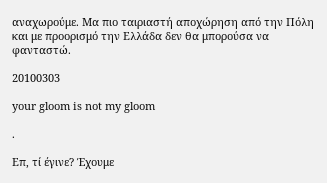αναχωρούμε. Μα πιο ταιριαστή αποχώρηση από την Πόλη και με προορισμό την Ελλάδα δεν θα μπορούσα να φανταστώ.

20100303

your gloom is not my gloom

.

Επ, τί έγινε? Έχουμε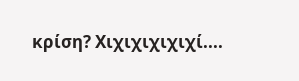κρίση? Χιχιχιχιχιχί....